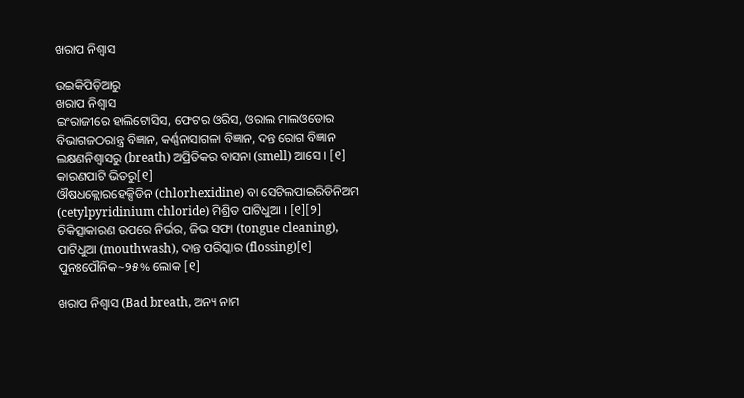ଖରାପ ନିଶ୍ୱାସ

ଉଇକିପିଡ଼ିଆ‌ରୁ
ଖରାପ ନିଶ୍ୱାସ
ଇଂରାଜୀରେ ହାଲିଟୋସିସ, ଫେଟର ଓରିସ, ଓରାଲ ମାଲଓଡୋର
ବିଭାଗଜଠରାନ୍ତ୍ର ବିଜ୍ଞାନ, କର୍ଣ୍ଣନାସାଗଳା ବିଜ୍ଞାନ, ଦନ୍ତ ରୋଗ ବିଜ୍ଞାନ
ଲକ୍ଷଣନିଶ୍ୱାସରୁ (breath) ଅପ୍ରିତିକର ବାସନା (smell) ଆସେ । [୧]
କାରଣପାଟି ଭିତରୁ[୧]
ଔଷଧକ୍ଲୋରହେକ୍ସିଡିନ (chlorhexidine) ବା ସେଟିଲପାଇରିଡିନିଅମ (cetylpyridinium chloride) ମିଶ୍ରିତ ପାଟିଧୁଆ । [୧][୨]
ଚିକିତ୍ସାକାରଣ ଉପରେ ନିର୍ଭର, ଜିଭ ସଫା (tongue cleaning), ପାଟିଧୁଆ (mouthwash), ଦାନ୍ତ ପରିସ୍କାର (flossing)[୧]
ପୁନଃପୌନିକ~୨୫% ଲୋକ [୧]

ଖରାପ ନିଶ୍ୱାସ (Bad breath, ଅନ୍ୟ ନାମ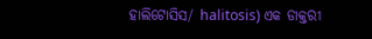ହାଲିଟୋସିସ/ halitosis) ଏକ ଡାକ୍ତରୀ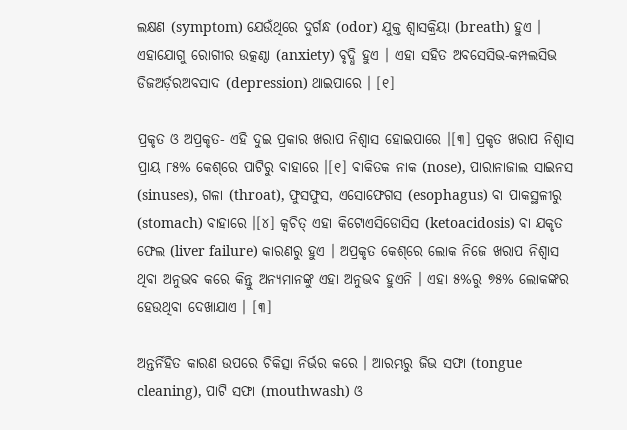ଲକ୍ଷଣ (symptom) ଯେଉଁଥିରେ ଦୁର୍ଗନ୍ଧ‌ (odor) ଯୁକ୍ତ ଶ୍ୱାସକ୍ରିୟା (breath) ହୁଏ । ଏହାଯୋଗୁ ରୋଗୀର ଉତ୍କଣ୍ଠା (anxiety) ବୃଦ୍ଧି ହୁଏ । ଏହା ସ‌ହିତ ଅବସେସିଭ-କମ୍ପଲସିଭ ଡିଜଅର୍ଡ଼ରଅବସାଦ (depression) ଥାଇପାରେ । [୧]

ପ୍ରକୃତ ଓ ଅପ୍ରକୃତ- ଏହି ଦୁଇ ପ୍ରକାର ଖରାପ ନିଶ୍ୱାସ ହୋଇପାରେ ।[୩] ପ୍ରକୃତ ଖରାପ ନିଶ୍ୱାସ ପ୍ରାୟ ୮୫% କେଶ୍‌ରେ ପାଟିରୁ ବାହାରେ ।[୧] ବାକିତକ ନାକ (nose), ପାରାନାଜାଲ ସାଇନସ (sinuses), ଗଳା (throat), ଫୁସଫୁସ, ଏସୋଫେଗସ (esophagus) ବା ପାକସ୍ଥଳୀରୁ (stomach) ବାହାରେ ।[୪] କ୍ୱଚିତ୍ ଏହା କିଟୋଏସିଡୋସିସ (ketoacidosis) ବା ଯକୃତ ଫେଲ (liver failure) କାରଣରୁ ହୁଏ । ଅପ୍ରକୃତ କେଶ୍‌ରେ ଲୋକ ନିଜେ ଖରାପ ନିଶ୍ୱାସ ଥିବା ଅନୁଭବ କରେ କିନ୍ତୁ ଅନ୍ୟମାନଙ୍କୁ ଏହା ଅନୁଭବ ହୁଏନି । ଏହା ୫%ରୁ ୭୫% ଲୋକଙ୍କର ହେଉଥିବା ଦେଖାଯାଏ । [୩]

ଅନ୍ତର୍ନିହିତ କାରଣ ଉପରେ ଚିକିତ୍ସା ନିର୍ଭର କରେ । ଆରମ୍ଭରୁ ଜିଭ ସଫା (tongue cleaning), ପାଟି ସଫା (mouthwash) ଓ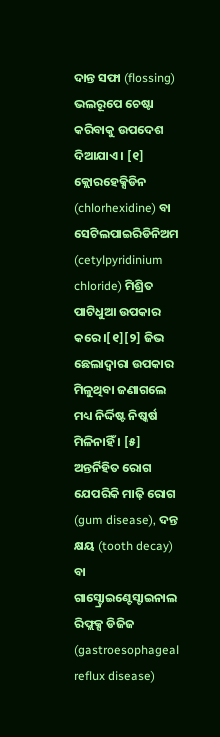ଦାନ୍ତ ସଫା (flossing) ଭଲରୂପେ ଚେଷ୍ଟା କରିବାକୁ ଉପଦେଶ ଦିଆଯାଏ । [୧] କ୍ଲୋରହେକ୍ସିଡିନ (chlorhexidine) ବା ସେଟିଲପାଇରିଡିନିଅମ (cetylpyridinium chloride) ମିଶ୍ରିତ ପାଟିଧୁଆ ଉପକାର କରେ ।[୧][୨] ଜିଭ ଛେଲାଦ୍ୱାରା ଉପକାର ମିଳୁଥିବା ଜଣାଗଲେ ମଧ୍ୟ ନିର୍ଦ୍ଦିଷ୍ଟ ନିଷ୍କର୍ଷ ମିଳିନାହିଁ । [୫] ଅନ୍ତର୍ନିହିତ ରୋଗ ଯେପରିକି ମାଢ଼ି ରୋଗ (gum disease), ଦନ୍ତ କ୍ଷୟ (tooth decay) ବା ଗାସ୍ଟ୍ରୋଇଣ୍ଟେସ୍ଟାଇନାଲ ରିଫ୍ଲକ୍ସ ଡିଜିଜ (gastroesophageal reflux disease)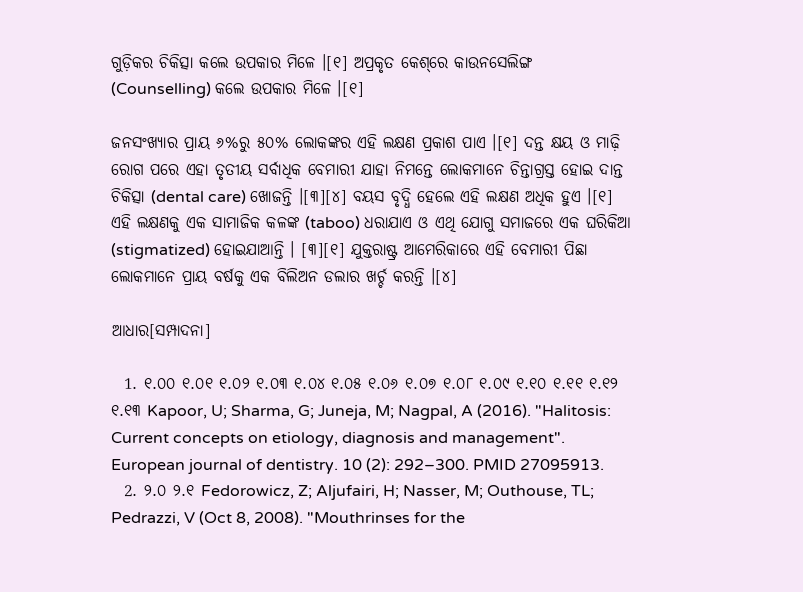ଗୁଡ଼ିକର ଚିକିତ୍ସା କଲେ ଉପକାର ମିଳେ ।[୧] ଅପ୍ରକୃତ କେଶ୍‌ରେ କାଉନସେଲିଙ୍ଗ (Counselling) କଲେ ଉପକାର ମିଳେ ।[୧]

ଜନସଂଖ୍ୟାର ପ୍ରାୟ ୬%ରୁ ୫୦% ଲୋକଙ୍କର ଏହି ଲକ୍ଷଣ ପ୍ରକାଶ ପାଏ ।[୧] ଦନ୍ତ କ୍ଷୟ ଓ ମାଢ଼ି ରୋଗ ପରେ ଏହା ତୃତୀୟ ସର୍ବାଧିକ ବେମାରୀ ଯାହା ନିମନ୍ତେ ଲୋକମାନେ ଚିନ୍ତାଗ୍ରସ୍ତ ହୋଇ ଦାନ୍ତ ଚିକିତ୍ସା (dental care) ଖୋଜନ୍ତି ।[୩][୪] ବୟସ ବୃଦ୍ଧି ହେଲେ ଏହି ଲକ୍ଷଣ ଅଧିକ ହୁଏ ।[୧] ଏହି ଲକ୍ଷଣକୁ ଏକ ସାମାଜିକ କଳଙ୍କ (taboo) ଧରାଯାଏ ଓ ଏଥି ଯୋଗୁ ସମାଜରେ ଏକ ଘରିକିଆ (stigmatized) ହୋଇଯାଆନ୍ତି । [୩][୧] ଯୁକ୍ତରାଷ୍ଟ୍ର ଆମେରିକାରେ ଏହି ବେମାରୀ ପିଛା ଲୋକମାନେ ପ୍ରାୟ ବର୍ଷକୁ ଏକ ବିଲିଅନ ଡଲାର ଖର୍ଚ୍ଚ କରନ୍ତି ।[୪]

ଆଧାର[ସମ୍ପାଦନା]

  1. ୧.୦୦ ୧.୦୧ ୧.୦୨ ୧.୦୩ ୧.୦୪ ୧.୦୫ ୧.୦୬ ୧.୦୭ ୧.୦୮ ୧.୦୯ ୧.୧୦ ୧.୧୧ ୧.୧୨ ୧.୧୩ Kapoor, U; Sharma, G; Juneja, M; Nagpal, A (2016). "Halitosis: Current concepts on etiology, diagnosis and management". European journal of dentistry. 10 (2): 292–300. PMID 27095913.
  2. ୨.୦ ୨.୧ Fedorowicz, Z; Aljufairi, H; Nasser, M; Outhouse, TL; Pedrazzi, V (Oct 8, 2008). "Mouthrinses for the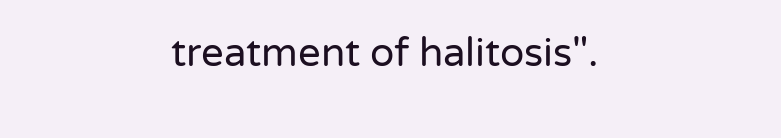treatment of halitosis".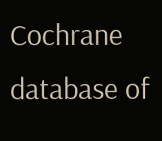Cochrane database of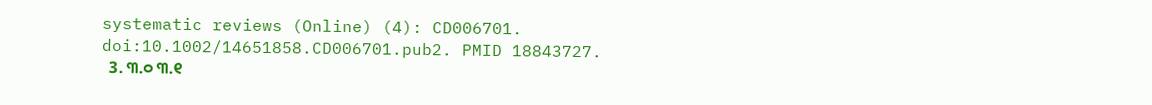systematic reviews (Online) (4): CD006701. doi:10.1002/14651858.CD006701.pub2. PMID 18843727.
  3. ୩.୦ ୩.୧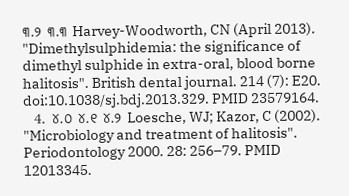୩.୨ ୩.୩ Harvey-Woodworth, CN (April 2013). "Dimethylsulphidemia: the significance of dimethyl sulphide in extra-oral, blood borne halitosis". British dental journal. 214 (7): E20. doi:10.1038/sj.bdj.2013.329. PMID 23579164.
  4. ୪.୦ ୪.୧ ୪.୨ Loesche, WJ; Kazor, C (2002). "Microbiology and treatment of halitosis". Periodontology 2000. 28: 256–79. PMID 12013345.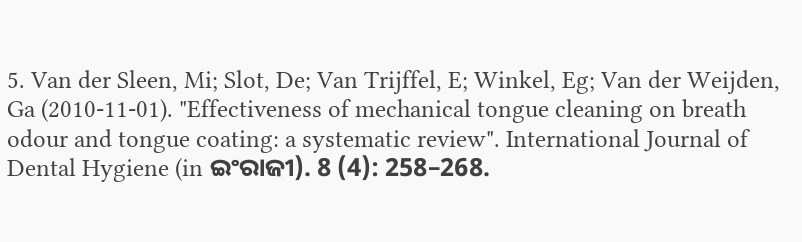5. Van der Sleen, Mi; Slot, De; Van Trijffel, E; Winkel, Eg; Van der Weijden, Ga (2010-11-01). "Effectiveness of mechanical tongue cleaning on breath odour and tongue coating: a systematic review". International Journal of Dental Hygiene (in ଇଂରାଜୀ). 8 (4): 258–268.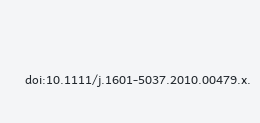doi:10.1111/j.1601-5037.2010.00479.x.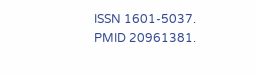ISSN 1601-5037. PMID 20961381.